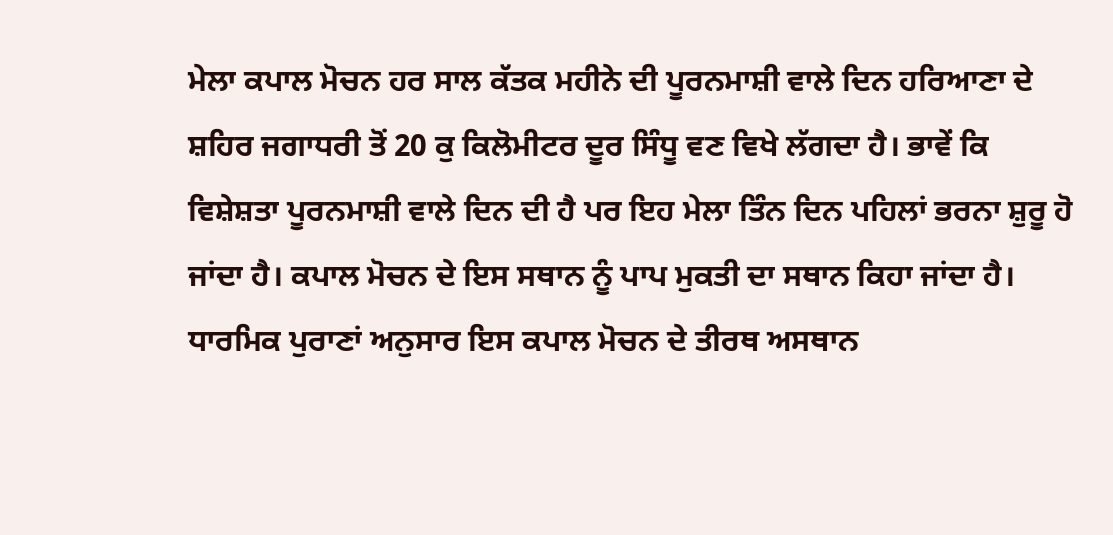ਮੇਲਾ ਕਪਾਲ ਮੋਚਨ ਹਰ ਸਾਲ ਕੱਤਕ ਮਹੀਨੇ ਦੀ ਪੂਰਨਮਾਸ਼ੀ ਵਾਲੇ ਦਿਨ ਹਰਿਆਣਾ ਦੇ ਸ਼ਹਿਰ ਜਗਾਧਰੀ ਤੋਂ 20 ਕੁ ਕਿਲੋਮੀਟਰ ਦੂਰ ਸਿੰਧੂ ਵਣ ਵਿਖੇ ਲੱਗਦਾ ਹੈ। ਭਾਵੇਂ ਕਿ ਵਿਸ਼ੇਸ਼ਤਾ ਪੂਰਨਮਾਸ਼ੀ ਵਾਲੇ ਦਿਨ ਦੀ ਹੈ ਪਰ ਇਹ ਮੇਲਾ ਤਿੰਨ ਦਿਨ ਪਹਿਲਾਂ ਭਰਨਾ ਸ਼ੁਰੂ ਹੋ ਜਾਂਦਾ ਹੈ। ਕਪਾਲ ਮੋਚਨ ਦੇ ਇਸ ਸਥਾਨ ਨੂੰ ਪਾਪ ਮੁਕਤੀ ਦਾ ਸਥਾਨ ਕਿਹਾ ਜਾਂਦਾ ਹੈ। ਧਾਰਮਿਕ ਪੁਰਾਣਾਂ ਅਨੁਸਾਰ ਇਸ ਕਪਾਲ ਮੋਚਨ ਦੇ ਤੀਰਥ ਅਸਥਾਨ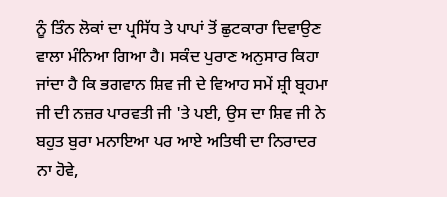ਨੂੰ ਤਿੰਨ ਲੋਕਾਂ ਦਾ ਪ੍ਰਸਿੱਧ ਤੇ ਪਾਪਾਂ ਤੋਂ ਛੁਟਕਾਰਾ ਦਿਵਾਉਣ ਵਾਲਾ ਮੰਨਿਆ ਗਿਆ ਹੈ। ਸਕੰਦ ਪੁਰਾਣ ਅਨੁਸਾਰ ਕਿਹਾ ਜਾਂਦਾ ਹੈ ਕਿ ਭਗਵਾਨ ਸ਼ਿਵ ਜੀ ਦੇ ਵਿਆਹ ਸਮੇਂ ਸ਼੍ਰੀ ਬ੍ਰਹਮਾ ਜੀ ਦੀ ਨਜ਼ਰ ਪਾਰਵਤੀ ਜੀ 'ਤੇ ਪਈ, ਉਸ ਦਾ ਸ਼ਿਵ ਜੀ ਨੇ ਬਹੁਤ ਬੁਰਾ ਮਨਾਇਆ ਪਰ ਆਏ ਅਤਿਥੀ ਦਾ ਨਿਰਾਦਰ ਨਾ ਹੋਵੇ,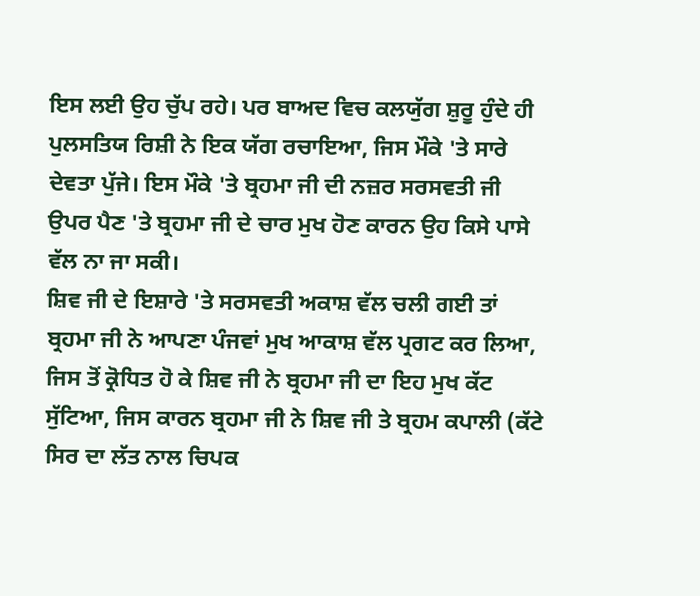ਇਸ ਲਈ ਉਹ ਚੁੱਪ ਰਹੇ। ਪਰ ਬਾਅਦ ਵਿਚ ਕਲਯੁੱਗ ਸ਼ੁਰੂ ਹੁੰਦੇ ਹੀ ਪੁਲਸਤਿਯ ਰਿਸ਼ੀ ਨੇ ਇਕ ਯੱਗ ਰਚਾਇਆ, ਜਿਸ ਮੌਕੇ 'ਤੇ ਸਾਰੇ ਦੇਵਤਾ ਪੁੱਜੇ। ਇਸ ਮੌਕੇ 'ਤੇ ਬ੍ਰਹਮਾ ਜੀ ਦੀ ਨਜ਼ਰ ਸਰਸਵਤੀ ਜੀ ਉਪਰ ਪੈਣ 'ਤੇ ਬ੍ਰਹਮਾ ਜੀ ਦੇ ਚਾਰ ਮੁਖ ਹੋਣ ਕਾਰਨ ਉਹ ਕਿਸੇ ਪਾਸੇ ਵੱਲ ਨਾ ਜਾ ਸਕੀ।
ਸ਼ਿਵ ਜੀ ਦੇ ਇਸ਼ਾਰੇ 'ਤੇ ਸਰਸਵਤੀ ਅਕਾਸ਼ ਵੱਲ ਚਲੀ ਗਈ ਤਾਂ ਬ੍ਰਹਮਾ ਜੀ ਨੇ ਆਪਣਾ ਪੰਜਵਾਂ ਮੁਖ ਆਕਾਸ਼ ਵੱਲ ਪ੍ਰਗਟ ਕਰ ਲਿਆ, ਜਿਸ ਤੋਂ ਕ੍ਰੋਧਿਤ ਹੋ ਕੇ ਸ਼ਿਵ ਜੀ ਨੇ ਬ੍ਰਹਮਾ ਜੀ ਦਾ ਇਹ ਮੁਖ ਕੱਟ ਸੁੱਟਿਆ, ਜਿਸ ਕਾਰਨ ਬ੍ਰਹਮਾ ਜੀ ਨੇ ਸ਼ਿਵ ਜੀ ਤੇ ਬ੍ਰਹਮ ਕਪਾਲੀ (ਕੱਟੇ ਸਿਰ ਦਾ ਲੱਤ ਨਾਲ ਚਿਪਕ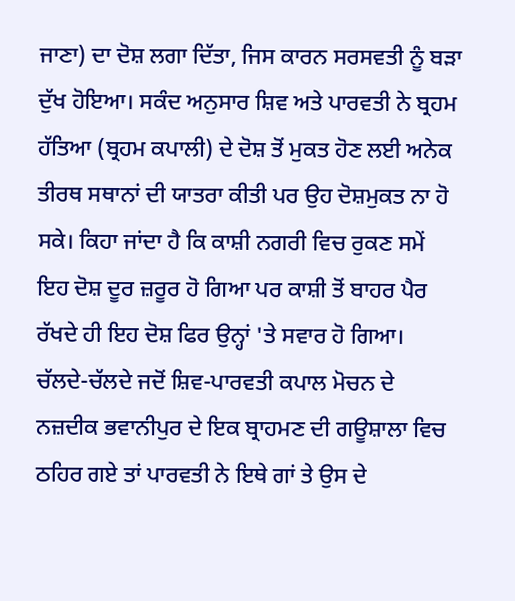ਜਾਣਾ) ਦਾ ਦੋਸ਼ ਲਗਾ ਦਿੱਤਾ, ਜਿਸ ਕਾਰਨ ਸਰਸਵਤੀ ਨੂੰ ਬੜਾ ਦੁੱਖ ਹੋਇਆ। ਸਕੰਦ ਅਨੁਸਾਰ ਸ਼ਿਵ ਅਤੇ ਪਾਰਵਤੀ ਨੇ ਬ੍ਰਹਮ ਹੱਤਿਆ (ਬ੍ਰਹਮ ਕਪਾਲੀ) ਦੇ ਦੋਸ਼ ਤੋਂ ਮੁਕਤ ਹੋਣ ਲਈ ਅਨੇਕ ਤੀਰਥ ਸਥਾਨਾਂ ਦੀ ਯਾਤਰਾ ਕੀਤੀ ਪਰ ਉਹ ਦੋਸ਼ਮੁਕਤ ਨਾ ਹੋ ਸਕੇ। ਕਿਹਾ ਜਾਂਦਾ ਹੈ ਕਿ ਕਾਸ਼ੀ ਨਗਰੀ ਵਿਚ ਰੁਕਣ ਸਮੇਂ ਇਹ ਦੋਸ਼ ਦੂਰ ਜ਼ਰੂਰ ਹੋ ਗਿਆ ਪਰ ਕਾਸ਼ੀ ਤੋਂ ਬਾਹਰ ਪੈਰ ਰੱਖਦੇ ਹੀ ਇਹ ਦੋਸ਼ ਫਿਰ ਉਨ੍ਹਾਂ 'ਤੇ ਸਵਾਰ ਹੋ ਗਿਆ। ਚੱਲਦੇ-ਚੱਲਦੇ ਜਦੋਂ ਸ਼ਿਵ-ਪਾਰਵਤੀ ਕਪਾਲ ਮੋਚਨ ਦੇ ਨਜ਼ਦੀਕ ਭਵਾਨੀਪੁਰ ਦੇ ਇਕ ਬ੍ਰਾਹਮਣ ਦੀ ਗਊਸ਼ਾਲਾ ਵਿਚ ਠਹਿਰ ਗਏ ਤਾਂ ਪਾਰਵਤੀ ਨੇ ਇਥੇ ਗਾਂ ਤੇ ਉਸ ਦੇ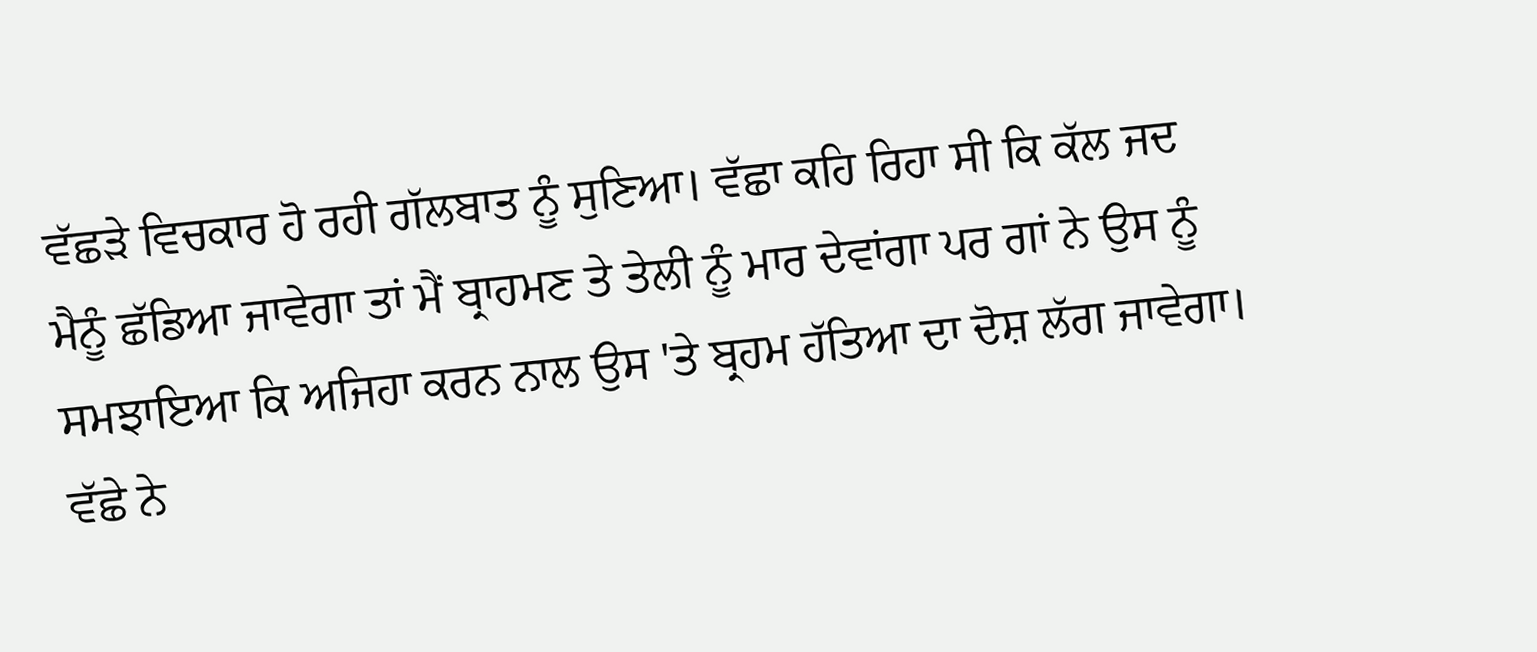ਵੱਛੜੇ ਵਿਚਕਾਰ ਹੋ ਰਹੀ ਗੱਲਬਾਤ ਨੂੰ ਸੁਣਿਆ। ਵੱਛਾ ਕਹਿ ਰਿਹਾ ਸੀ ਕਿ ਕੱਲ ਜਦ ਮੈਨੂੰ ਛੱਡਿਆ ਜਾਵੇਗਾ ਤਾਂ ਮੈਂ ਬ੍ਰਾਹਮਣ ਤੇ ਤੇਲੀ ਨੂੰ ਮਾਰ ਦੇਵਾਂਗਾ ਪਰ ਗਾਂ ਨੇ ਉਸ ਨੂੰ ਸਮਝਾਇਆ ਕਿ ਅਜਿਹਾ ਕਰਨ ਨਾਲ ਉਸ 'ਤੇ ਬ੍ਰਹਮ ਹੱਤਿਆ ਦਾ ਦੋਸ਼ ਲੱਗ ਜਾਵੇਗਾ। ਵੱਛੇ ਨੇ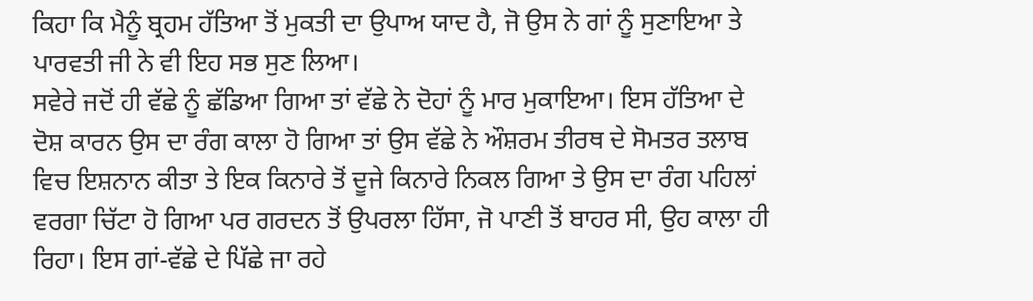ਕਿਹਾ ਕਿ ਮੈਨੂੰ ਬ੍ਰਹਮ ਹੱਤਿਆ ਤੋਂ ਮੁਕਤੀ ਦਾ ਉਪਾਅ ਯਾਦ ਹੈ, ਜੋ ਉਸ ਨੇ ਗਾਂ ਨੂੰ ਸੁਣਾਇਆ ਤੇ ਪਾਰਵਤੀ ਜੀ ਨੇ ਵੀ ਇਹ ਸਭ ਸੁਣ ਲਿਆ।
ਸਵੇਰੇ ਜਦੋਂ ਹੀ ਵੱਛੇ ਨੂੰ ਛੱਡਿਆ ਗਿਆ ਤਾਂ ਵੱਛੇ ਨੇ ਦੋਹਾਂ ਨੂੰ ਮਾਰ ਮੁਕਾਇਆ। ਇਸ ਹੱਤਿਆ ਦੇ ਦੋਸ਼ ਕਾਰਨ ਉਸ ਦਾ ਰੰਗ ਕਾਲਾ ਹੋ ਗਿਆ ਤਾਂ ਉਸ ਵੱਛੇ ਨੇ ਔਸ਼ਰਮ ਤੀਰਥ ਦੇ ਸੋਮਤਰ ਤਲਾਬ ਵਿਚ ਇਸ਼ਨਾਨ ਕੀਤਾ ਤੇ ਇਕ ਕਿਨਾਰੇ ਤੋਂ ਦੂਜੇ ਕਿਨਾਰੇ ਨਿਕਲ ਗਿਆ ਤੇ ਉਸ ਦਾ ਰੰਗ ਪਹਿਲਾਂ ਵਰਗਾ ਚਿੱਟਾ ਹੋ ਗਿਆ ਪਰ ਗਰਦਨ ਤੋਂ ਉਪਰਲਾ ਹਿੱਸਾ, ਜੋ ਪਾਣੀ ਤੋਂ ਬਾਹਰ ਸੀ, ਉਹ ਕਾਲਾ ਹੀ ਰਿਹਾ। ਇਸ ਗਾਂ-ਵੱਛੇ ਦੇ ਪਿੱਛੇ ਜਾ ਰਹੇ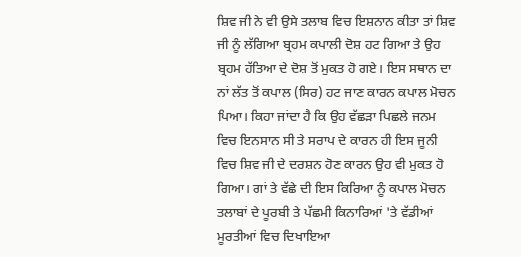ਸ਼ਿਵ ਜੀ ਨੇ ਵੀ ਉਸੇ ਤਲਾਬ ਵਿਚ ਇਸ਼ਨਾਨ ਕੀਤਾ ਤਾਂ ਸ਼ਿਵ ਜੀ ਨੂੰ ਲੱਗਿਆ ਬ੍ਰਹਮ ਕਪਾਲੀ ਦੋਸ਼ ਹਟ ਗਿਆ ਤੇ ਉਹ ਬ੍ਰਹਮ ਹੱਤਿਆ ਦੇ ਦੋਸ਼ ਤੋਂ ਮੁਕਤ ਹੋ ਗਏ। ਇਸ ਸਥਾਨ ਦਾ ਨਾਂ ਲੱਤ ਤੋਂ ਕਪਾਲ (ਸਿਰ) ਹਟ ਜਾਣ ਕਾਰਨ ਕਪਾਲ ਮੋਚਨ ਪਿਆ। ਕਿਹਾ ਜਾਂਦਾ ਹੈ ਕਿ ਉਹ ਵੱਛੜਾ ਪਿਛਲੇ ਜਨਮ ਵਿਚ ਇਨਸਾਨ ਸੀ ਤੇ ਸਰਾਪ ਦੇ ਕਾਰਨ ਹੀ ਇਸ ਜੂਨੀ ਵਿਚ ਸ਼ਿਵ ਜੀ ਦੇ ਦਰਸ਼ਨ ਹੋਣ ਕਾਰਨ ਉਹ ਵੀ ਮੁਕਤ ਹੋ ਗਿਆ। ਗਾਂ ਤੇ ਵੱਛੇ ਦੀ ਇਸ ਕਿਰਿਆ ਨੂੰ ਕਪਾਲ ਮੋਚਨ ਤਲਾਬਾਂ ਦੇ ਪੂਰਬੀ ਤੇ ਪੱਛਮੀ ਕਿਨਾਰਿਆਂ 'ਤੇ ਵੱਡੀਆਂ ਮੂਰਤੀਆਂ ਵਿਚ ਦਿਖਾਇਆ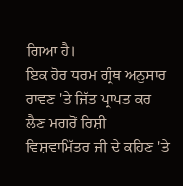ਗਿਆ ਹੈ।
ਇਕ ਹੋਰ ਧਰਮ ਗ੍ਰੰਥ ਅਨੁਸਾਰ ਰਾਵਣ 'ਤੇ ਜਿੱਤ ਪ੍ਰਾਪਤ ਕਰ ਲੈਣ ਮਗਰੋਂ ਰਿਸ਼ੀ ਵਿਸ਼ਵਾਮਿੱਤਰ ਜੀ ਦੇ ਕਹਿਣ 'ਤੇ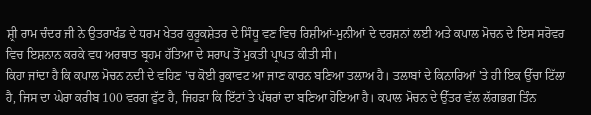ਸ਼੍ਰੀ ਰਾਮ ਚੰਦਰ ਜੀ ਨੇ ਉਤਰਾਖੰਡ ਦੇ ਧਰਮ ਖੇਤਰ ਕੁਰੂਕਸ਼ੇਤਰ ਦੇ ਸਿੰਧੂ ਵਣ ਵਿਚ ਰਿਸ਼ੀਆਂ-ਮੁਨੀਆਂ ਦੇ ਦਰਸ਼ਨਾਂ ਲਈ ਅਤੇ ਕਪਾਲ ਮੋਚਨ ਦੇ ਇਸ ਸਰੋਵਰ ਵਿਚ ਇਸ਼ਨਾਨ ਕਰਕੇ ਵਧ ਅਰਥਾਤ ਬ੍ਰਹਮ ਹੱਤਿਆ ਦੇ ਸਰਾਪ ਤੋਂ ਮੁਕਤੀ ਪ੍ਰਾਪਤ ਕੀਤੀ ਸੀ।
ਕਿਹਾ ਜਾਂਦਾ ਹੈ ਕਿ ਕਪਾਲ ਮੋਚਨ ਨਦੀ ਦੇ ਵਹਿਣ 'ਚ ਕੋਈ ਰੁਕਾਵਟ ਆ ਜਾਣ ਕਾਰਨ ਬਣਿਆ ਤਲਾਅ ਹੈ। ਤਲਾਬਾਂ ਦੇ ਕਿਨਾਰਿਆਂ 'ਤੇ ਹੀ ਇਕ ਉੱਚਾ ਟਿੱਲਾ ਹੈ, ਜਿਸ ਦਾ ਘੇਰਾ ਕਰੀਬ 100 ਵਰਗ ਫੁੱਟ ਹੈ, ਜਿਹੜਾ ਕਿ ਇੱਟਾਂ ਤੇ ਪੱਥਰਾਂ ਦਾ ਬਣਿਆ ਹੋਇਆ ਹੈ। ਕਪਾਲ ਮੋਚਨ ਦੇ ਉੱਤਰ ਵੱਲ ਲੱਗਭਗ ਤਿੰਨ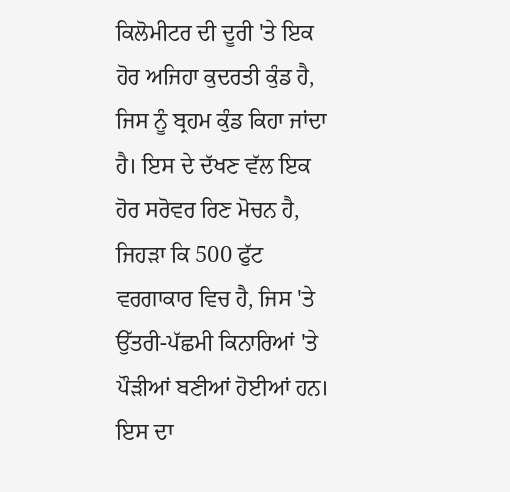ਕਿਲੋਮੀਟਰ ਦੀ ਦੂਰੀ 'ਤੇ ਇਕ ਹੋਰ ਅਜਿਹਾ ਕੁਦਰਤੀ ਕੁੰਡ ਹੈ, ਜਿਸ ਨੂੰ ਬ੍ਰਹਮ ਕੁੰਡ ਕਿਹਾ ਜਾਂਦਾ ਹੈ। ਇਸ ਦੇ ਦੱਖਣ ਵੱਲ ਇਕ ਹੋਰ ਸਰੋਵਰ ਰਿਣ ਮੋਚਨ ਹੈ, ਜਿਹੜਾ ਕਿ 500 ਫੁੱਟ ਵਰਗਾਕਾਰ ਵਿਚ ਹੈ, ਜਿਸ 'ਤੇ ਉੱਤਰੀ-ਪੱਛਮੀ ਕਿਨਾਰਿਆਂ 'ਤੇ ਪੌੜੀਆਂ ਬਣੀਆਂ ਹੋਈਆਂ ਹਨ। ਇਸ ਦਾ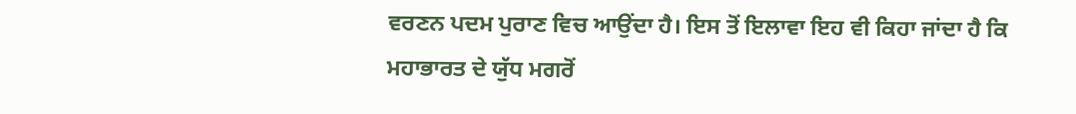ਵਰਣਨ ਪਦਮ ਪੁਰਾਣ ਵਿਚ ਆਉਂਦਾ ਹੈ। ਇਸ ਤੋਂ ਇਲਾਵਾ ਇਹ ਵੀ ਕਿਹਾ ਜਾਂਦਾ ਹੈ ਕਿ ਮਹਾਭਾਰਤ ਦੇ ਯੁੱਧ ਮਗਰੋਂ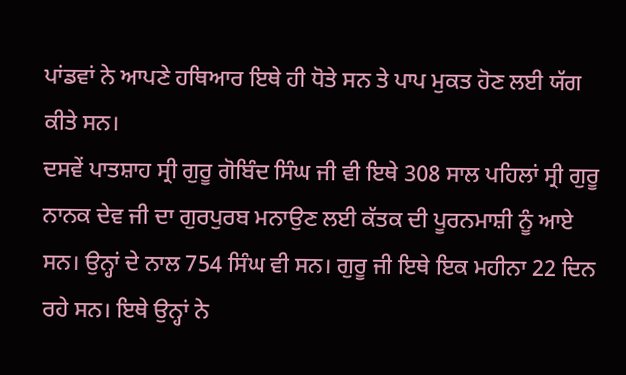ਪਾਂਡਵਾਂ ਨੇ ਆਪਣੇ ਹਥਿਆਰ ਇਥੇ ਹੀ ਧੋਤੇ ਸਨ ਤੇ ਪਾਪ ਮੁਕਤ ਹੋਣ ਲਈ ਯੱਗ ਕੀਤੇ ਸਨ।
ਦਸਵੇਂ ਪਾਤਸ਼ਾਹ ਸ੍ਰੀ ਗੁਰੂ ਗੋਬਿੰਦ ਸਿੰਘ ਜੀ ਵੀ ਇਥੇ 308 ਸਾਲ ਪਹਿਲਾਂ ਸ੍ਰੀ ਗੁਰੂ ਨਾਨਕ ਦੇਵ ਜੀ ਦਾ ਗੁਰਪੁਰਬ ਮਨਾਉਣ ਲਈ ਕੱਤਕ ਦੀ ਪੂਰਨਮਾਸ਼ੀ ਨੂੰ ਆਏ ਸਨ। ਉਨ੍ਹਾਂ ਦੇ ਨਾਲ 754 ਸਿੰਘ ਵੀ ਸਨ। ਗੁਰੂ ਜੀ ਇਥੇ ਇਕ ਮਹੀਨਾ 22 ਦਿਨ ਰਹੇ ਸਨ। ਇਥੇ ਉਨ੍ਹਾਂ ਨੇ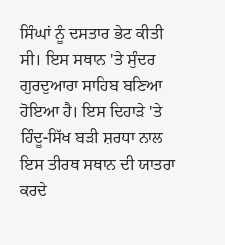ਸਿੰਘਾਂ ਨੂੰ ਦਸਤਾਰ ਭੇਟ ਕੀਤੀ ਸੀ। ਇਸ ਸਥਾਨ 'ਤੇ ਸੁੰਦਰ ਗੁਰਦੁਆਰਾ ਸਾਹਿਬ ਬਣਿਆ ਹੋਇਆ ਹੈ। ਇਸ ਦਿਹਾੜੇ 'ਤੇ ਹਿੰਦੂ-ਸਿੱਖ ਬੜੀ ਸ਼ਰਧਾ ਨਾਲ ਇਸ ਤੀਰਥ ਸਥਾਨ ਦੀ ਯਾਤਰਾ ਕਰਦੇ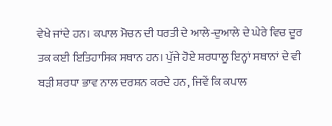ਵੇਖੇ ਜਾਂਦੇ ਹਨ। ਕਪਾਲ ਮੋਚਨ ਦੀ ਧਰਤੀ ਦੇ ਆਲੇ-ਦੁਆਲੇ ਦੇ ਘੇਰੇ ਵਿਚ ਦੂਰ ਤਕ ਕਈ ਇਤਿਹਾਸਿਕ ਸਥਾਨ ਹਨ। ਪੁੱਜੇ ਹੋਏ ਸ਼ਰਧਾਲੂ ਇਨ੍ਹਾਂ ਸਥਾਨਾਂ ਦੇ ਵੀ ਬੜੀ ਸ਼ਰਧਾ ਭਾਵ ਨਾਲ ਦਰਸ਼ਨ ਕਰਦੇ ਹਨ, ਜਿਵੇਂ ਕਿ ਕਪਾਲ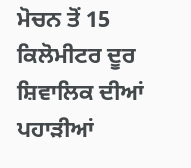ਮੋਚਨ ਤੋਂ 15 ਕਿਲੋਮੀਟਰ ਦੂਰ ਸ਼ਿਵਾਲਿਕ ਦੀਆਂ ਪਹਾੜੀਆਂ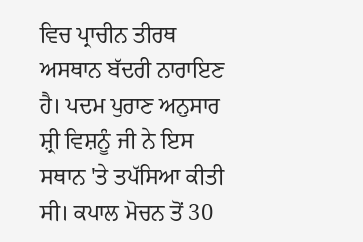ਵਿਚ ਪ੍ਰਾਚੀਨ ਤੀਰਥ ਅਸਥਾਨ ਬੱਦਰੀ ਨਾਰਾਇਣ ਹੈ। ਪਦਮ ਪੁਰਾਣ ਅਨੁਸਾਰ ਸ਼੍ਰੀ ਵਿਸ਼ਨੂੰ ਜੀ ਨੇ ਇਸ ਸਥਾਨ 'ਤੇ ਤਪੱਸਿਆ ਕੀਤੀ ਸੀ। ਕਪਾਲ ਮੋਚਨ ਤੋਂ 30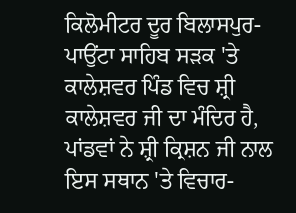ਕਿਲੋਮੀਟਰ ਦੂਰ ਬਿਲਾਸਪੁਰ-ਪਾਉਂਟਾ ਸਾਹਿਬ ਸੜਕ 'ਤੇ ਕਾਲੇਸ਼ਵਰ ਪਿੰਡ ਵਿਚ ਸ਼੍ਰੀ ਕਾਲੇਸ਼ਵਰ ਜੀ ਦਾ ਮੰਦਿਰ ਹੈ, ਪਾਂਡਵਾਂ ਨੇ ਸ਼੍ਰੀ ਕ੍ਰਿਸ਼ਨ ਜੀ ਨਾਲ ਇਸ ਸਥਾਨ 'ਤੇ ਵਿਚਾਰ-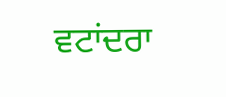ਵਟਾਂਦਰਾ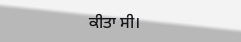ਕੀਤਾ ਸੀ।